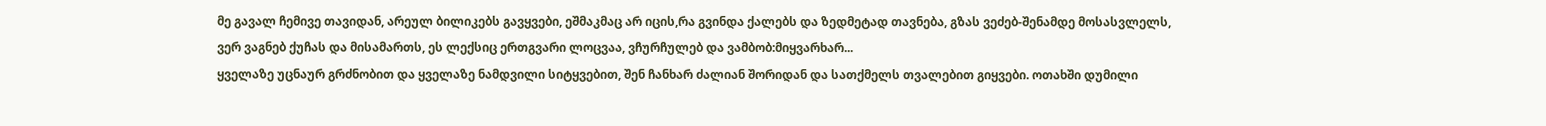მე გავალ ჩემივე თავიდან, არეულ ბილიკებს გავყვები, ეშმაკმაც არ იცის,რა გვინდა ქალებს და ზედმეტად თავნება, გზას ვეძებ-შენამდე მოსასვლელს, ვერ ვაგნებ ქუჩას და მისამართს, ეს ლექსიც ერთგვარი ლოცვაა, ვჩურჩულებ და ვამბობ:მიყვარხარ...
ყველაზე უცნაურ გრძნობით და ყველაზე ნამდვილი სიტყვებით, შენ ჩანხარ ძალიან შორიდან და სათქმელს თვალებით გიყვები. ოთახში დუმილი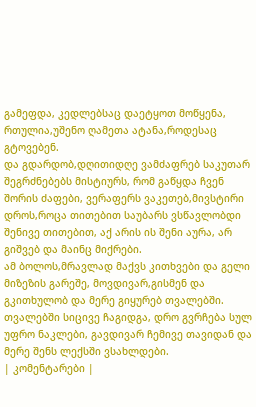გამეფდა, კედლებსაც დაეტყოთ მოწყენა, რთულია,უშენო ღამეთა ატანა,როდესაც გტოვებენ.
და გდარდობ,დღითიდღე ვამძაფრებ საკუთარ შეგრძნებებს მისტიურს, რომ გაწყდა ჩვენ შორის ძაფები, ვერაფერს ვაკეთებ,მივსტირი დროს,როცა თითებით საუბარს ვსწავლობდი შენივე თითებით, აქ არის ის შენი აურა, არ გიშვებ და მაინც მიქრები.
ამ ბოლოს,მრავლად მაქვს კითხვები და გელი მიზეზის გარეშე, მოვდივარ,გისმენ და გკითხულობ და მერე გიყურებ თვალებში. თვალებში სიცივე ჩაგიდგა, დრო გვრჩება სულ უფრო ნაკლები, გავდივარ ჩემივე თავიდან და მერე შენს ლექსში ვსახლდები.
| კომენტარები |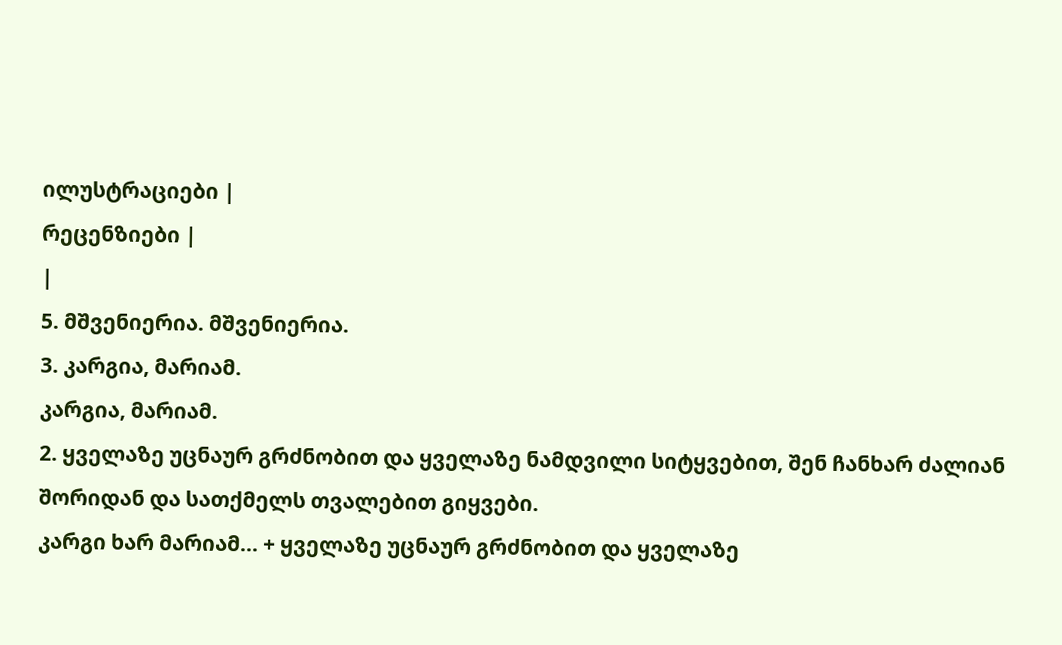ილუსტრაციები |
რეცენზიები |
|
5. მშვენიერია. მშვენიერია.
3. კარგია, მარიამ.
კარგია, მარიამ.
2. ყველაზე უცნაურ გრძნობით და ყველაზე ნამდვილი სიტყვებით, შენ ჩანხარ ძალიან შორიდან და სათქმელს თვალებით გიყვები.
კარგი ხარ მარიამ... + ყველაზე უცნაურ გრძნობით და ყველაზე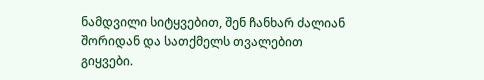ნამდვილი სიტყვებით, შენ ჩანხარ ძალიან შორიდან და სათქმელს თვალებით გიყვები.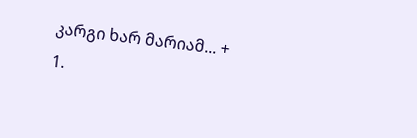კარგი ხარ მარიამ... +
1.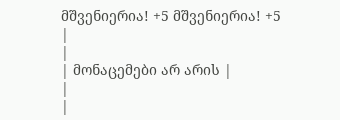მშვენიერია! +5 მშვენიერია! +5
|
|
| მონაცემები არ არის |
|
|